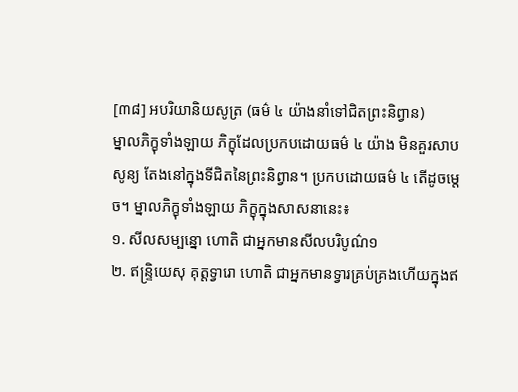[៣៨] អបរិយានិយសូត្រ (ធម៌ ៤ យ៉ាងនាំទៅជិតព្រះនិព្វាន)
ម្នាលភិក្ខុទាំងឡាយ ភិក្ខុដែលប្រកបដោយធម៌ ៤ យ៉ាង មិនគួរសាបសូន្យ តែងនៅក្នុងទីជិតនៃព្រះនិព្វាន។ ប្រកបដោយធម៌ ៤ តើដូចម្តេច។ ម្នាលភិក្ខុទាំងឡាយ ភិក្ខុក្នុងសាសនានេះ៖
១. សីលសម្បន្នោ ហោតិ ជាអ្នកមានសីលបរិបូណ៌១
២. ឥន្ទ្រិយេសុ គុត្តទ្វារោ ហោតិ ជាអ្នកមានទ្វារគ្រប់គ្រងហើយក្នុងឥ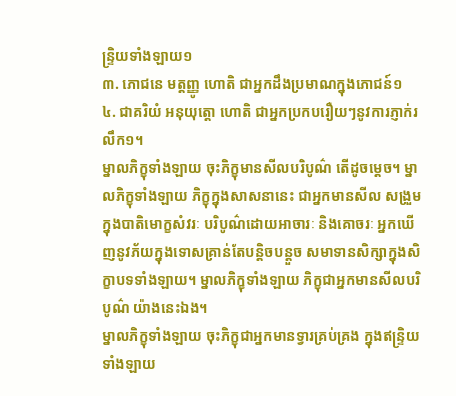ន្ទ្រិយទាំងឡាយ១
៣. ភោជនេ មត្តញ្ញូ ហោតិ ជាអ្នកដឹងប្រមាណក្នុងភោជន៍១
៤. ជាគរិយំ អនុយុត្តោ ហោតិ ជាអ្នកប្រកបរឿយៗនូវការភ្ញាក់រលឹក១។
ម្នាលភិក្ខុទាំងឡាយ ចុះភិក្ខុមានសីលបរិបូណ៌ តើដូចម្តេច។ ម្នាលភិក្ខុទាំងឡាយ ភិក្ខុក្នុងសាសនានេះ ជាអ្នកមានសីល សង្រួមក្នុងបាតិមោក្ខសំវរៈ បរិបូណ៌ដោយអាចារៈ និងគោចរៈ អ្នកឃើញនូវភ័យក្នុងទោសគ្រាន់តែបន្តិចបន្តួច សមាទានសិក្សាក្នុងសិក្ខាបទទាំងឡាយ។ ម្នាលភិក្ខុទាំងឡាយ ភិក្ខុជាអ្នកមានសីលបរិបូណ៌ យ៉ាងនេះឯង។
ម្នាលភិក្ខុទាំងឡាយ ចុះភិក្ខុជាអ្នកមានទ្វារគ្រប់គ្រង ក្នុងឥន្រ្ទិយទាំងឡាយ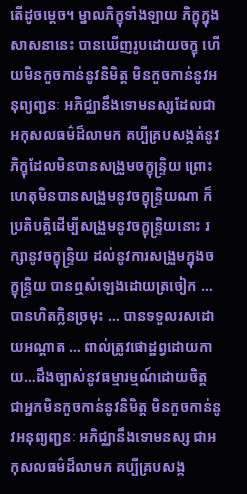តើដូចម្តេច។ ម្នាលភិក្ខុទាំងឡាយ ភិក្ខុក្នុងសាសនានេះ បានឃើញរូបដោយចក្ខុ ហើយមិនកួចកាន់នូវនិមិត្ត មិនកួចកាន់នូវអនុព្យញ្ជនៈ អភិជ្ឈានឹងទោមនស្សដែលជាអកុសលធម៌ដ៏លាមក គប្បីគ្របសង្កត់នូវភិក្ខុដែលមិនបានសង្រួមចក្ខុន្រ្ទិយ ព្រោះហេតុមិនបានសង្រួមនូវចក្ខុន្រ្ទិយណា ក៏ប្រតិបត្តិដើម្បីសង្រួមនូវចក្ខុន្រ្ទិយនោះ រក្សានូវចក្ខុន្រ្ទិយ ដល់នូវការសង្រួមក្នុងចក្ខុន្រ្ទិយ បានឮសំឡេងដោយត្រចៀក … បានហិតក្លិនច្រមុះ … បានទទួលរសដោយអណ្តាត … ពាល់ត្រូវផោដ្ឋព្វដោយកាយ…ដឹងច្បាស់នូវធម្មារម្មណ៍ដោយចិត្ត ជាអ្នកមិនកួចកាន់នូវនិមិត្ត មិនកួចកាន់នូវអនុព្យញ្ជនៈ អភិជ្ឈានឹងទោមនស្ស ជាអកុសលធម៌ដ៏លាមក គប្បីគ្របសង្ក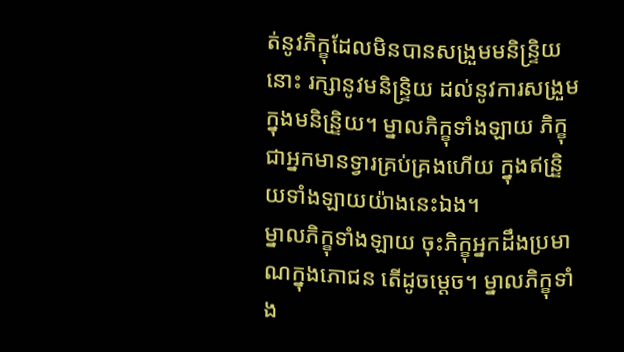ត់នូវភិក្ខុដែលមិនបានសង្រួមមនិន្រ្ទិយនោះ រក្សានូវមនិន្រ្ទិយ ដល់នូវការសង្រួមក្នុងមនិន្រិ្ទយ។ ម្នាលភិក្ខុទាំងឡាយ ភិក្ខុជាអ្នកមានទ្វារគ្រប់គ្រងហើយ ក្នុងឥន្រិ្ទយទាំងឡាយយ៉ាងនេះឯង។
ម្នាលភិក្ខុទាំងឡាយ ចុះភិក្ខុអ្នកដឹងប្រមាណក្នុងភោជន តើដូចម្តេច។ ម្នាលភិក្ខុទាំង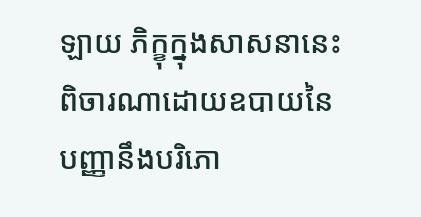ឡាយ ភិក្ខុក្នុងសាសនានេះ ពិចារណាដោយឧបាយនៃបញ្ញានឹងបរិភោ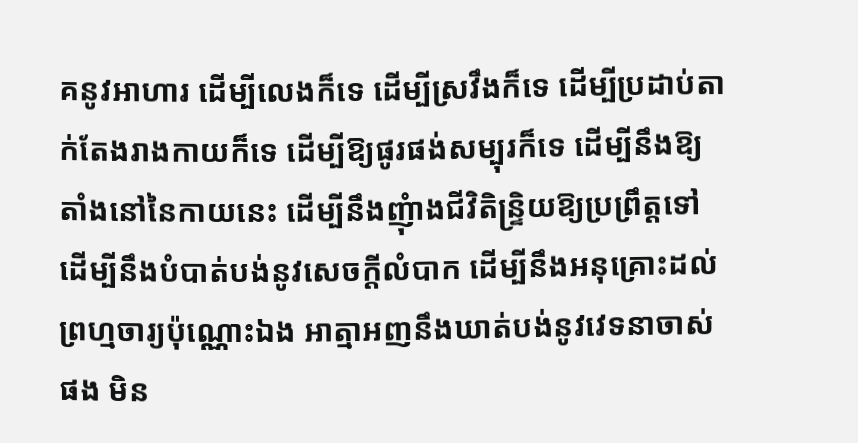គនូវអាហារ ដើម្បីលេងក៏ទេ ដើម្បីស្រវឹងក៏ទេ ដើម្បីប្រដាប់តាក់តែងរាងកាយក៏ទេ ដើម្បីឱ្យផូរផង់សម្បុរក៏ទេ ដើម្បីនឹងឱ្យតាំងនៅនៃកាយនេះ ដើម្បីនឹងញុំាងជីវិតិន្រ្ទិយឱ្យប្រព្រឹត្តទៅ ដើម្បីនឹងបំបាត់បង់នូវសេចក្តីលំបាក ដើម្បីនឹងអនុគ្រោះដល់ព្រហ្មចារ្យប៉ុណ្ណោះឯង អាត្មាអញនឹងឃាត់បង់នូវវេទនាចាស់ផង មិន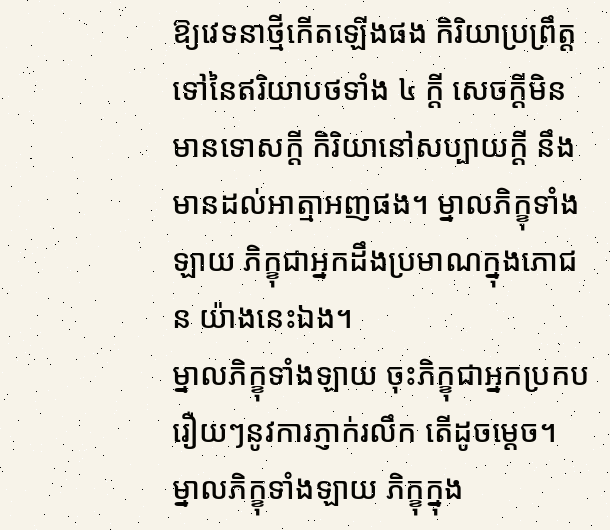ឱ្យវេទនាថ្មីកើតឡើងផង កិរិយាប្រព្រឹត្តទៅនៃឥរិយាបថទាំង ៤ ក្តី សេចក្តីមិនមានទោសក្តី កិរិយានៅសប្បាយក្តី នឹងមានដល់អាត្មាអញផង។ ម្នាលភិក្ខុទាំងឡាយ ភិក្ខុជាអ្នកដឹងប្រមាណក្នុងភោជន យ៉ាងនេះឯង។
ម្នាលភិក្ខុទាំងឡាយ ចុះភិក្ខុជាអ្នកប្រកបរឿយៗនូវការភ្ញាក់រលឹក តើដូចម្តេច។ ម្នាលភិក្ខុទាំងឡាយ ភិក្ខុក្នុង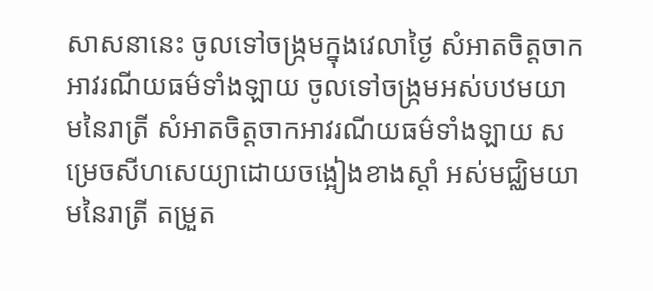សាសនានេះ ចូលទៅចង្ក្រមក្នុងវេលាថ្ងៃ សំអាតចិត្តចាកអាវរណីយធម៌ទាំងឡាយ ចូលទៅចង្ក្រមអស់បឋមយាមនៃរាត្រី សំអាតចិត្តចាកអាវរណីយធម៌ទាំងឡាយ សម្រេចសីហសេយ្យាដោយចង្អៀងខាងស្តាំ អស់មជ្ឈិមយាមនៃរាត្រី តម្រួត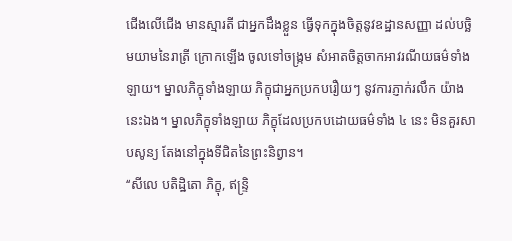ជើងលើជើង មានស្មារតី ជាអ្នកដឹងខ្លួន ធ្វើទុកក្នុងចិត្តនូវឧដ្ឋានសញ្ញា ដល់បច្ឆិមយាមនៃរាត្រី ក្រោកឡើង ចូលទៅចង្រ្កម សំអាតចិត្តចាកអាវរណីយធម៌ទាំងឡាយ។ ម្នាលភិក្ខុទាំងឡាយ ភិក្ខុជាអ្នកប្រកបរឿយៗ នូវការភ្ញាក់រលឹក យ៉ាងនេះឯង។ ម្នាលភិក្ខុទាំងឡាយ ភិក្ខុដែលប្រកបដោយធម៌ទាំង ៤ នេះ មិនគួរសាបសូន្យ តែងនៅក្នុងទីជិតនៃព្រះនិព្វាន។
‘‘សីលេ បតិដ្ឋិតោ ភិក្ខុ, ឥន្ទ្រិ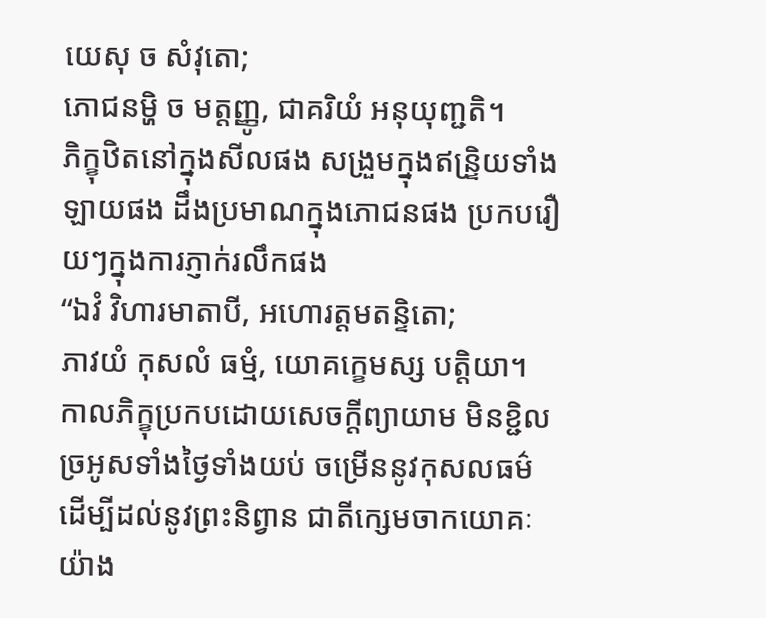យេសុ ច សំវុតោ;
ភោជនម្ហិ ច មត្តញ្ញូ, ជាគរិយំ អនុយុញ្ជតិ។
ភិក្ខុឋិតនៅក្នុងសីលផង សង្រួមក្នុងឥន្រិ្ទយទាំងឡាយផង ដឹងប្រមាណក្នុងភោជនផង ប្រកបរឿយៗក្នុងការភ្ញាក់រលឹកផង
‘‘ឯវំ វិហារមាតាបី, អហោរត្តមតន្ទិតោ;
ភាវយំ កុសលំ ធម្មំ, យោគក្ខេមស្ស បត្តិយា។
កាលភិក្ខុប្រកបដោយសេចក្តីព្យាយាម មិនខ្ជិលច្រអូសទាំងថ្ងៃទាំងយប់ ចម្រើននូវកុសលធម៌ ដើម្បីដល់នូវព្រះនិព្វាន ជាតីក្សេមចាកយោគៈ យ៉ាង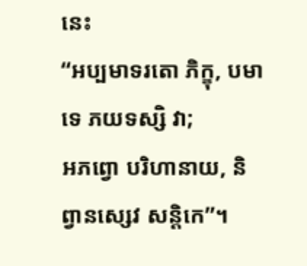នេះ
‘‘អប្បមាទរតោ ភិក្ខុ, បមាទេ ភយទស្សិ វា;
អភព្វោ បរិហានាយ, និព្វានស្សេវ សន្តិកេ’’។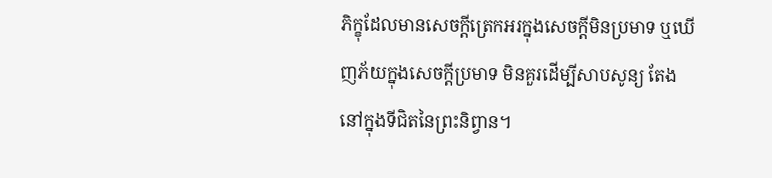ភិក្ខុដែលមានសេចក្តីត្រេកអរក្នុងសេចក្តីមិនប្រមាទ ឬឃើញភ័យក្នុងសេចក្តីប្រមាទ មិនគួរដើម្បីសាបសូន្យ តែងនៅក្នុងទីជិតនៃព្រះនិព្វាន។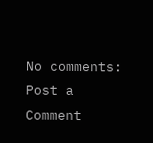No comments:
Post a Comment